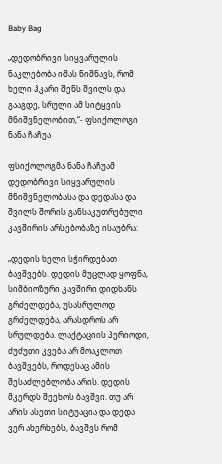Baby Bag

„დედობრივი სიყვარულის ნაკლებობა იმას ნიშნავს, რომ ხელი ჰკარი შენს შვილს და გააგდე, სრული ამ სიტყვის მნიშვნელობით,“- ფსიქოლოგი ნანა ჩაჩუა

ფსიქოლოგმა ნანა ჩაჩუამ დედობრივი სიყვარულის მნიშვნელობასა და დედასა და შვილს შორის განსაკუთრებული კავშირის არსებობაზე ისაუბრა:

„დედის ხელი სჭირდებათ ბავშვებს. დედის მუცლად ყოფნა, სიმბიოზური კავშირი დიდხანს გრძელდება, უსასრულოდ გრძელდება, არასდროს არ სრულდება. ლაქტაციის პერიოდი, ძუძუთი კვება არ მოაკლოთ ბავშვებს, როდესაც ამის შესაძლებლობა არის. დედის მკერდს შეეხოს ბავშვი. თუ არ არის ასეთი სიტუაცია და დედა ვერ ახერხებს, ბავშვს რომ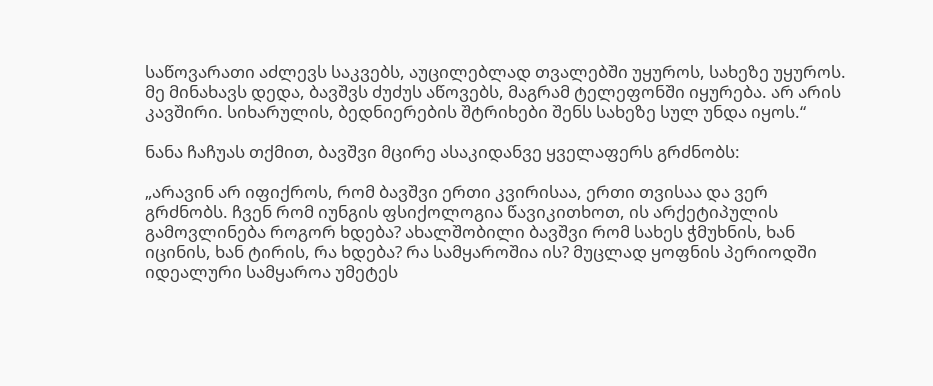საწოვარათი აძლევს საკვებს, აუცილებლად თვალებში უყუროს, სახეზე უყუროს. მე მინახავს დედა, ბავშვს ძუძუს აწოვებს, მაგრამ ტელეფონში იყურება. არ არის კავშირი. სიხარულის, ბედნიერების შტრიხები შენს სახეზე სულ უნდა იყოს.“

ნანა ჩაჩუას თქმით, ბავშვი მცირე ასაკიდანვე ყველაფერს გრძნობს:

„არავინ არ იფიქროს, რომ ბავშვი ერთი კვირისაა, ერთი თვისაა და ვერ გრძნობს. ჩვენ რომ იუნგის ფსიქოლოგია წავიკითხოთ, ის არქეტიპულის გამოვლინება როგორ ხდება? ახალშობილი ბავშვი რომ სახეს ჭმუხნის, ხან იცინის, ხან ტირის, რა ხდება? რა სამყაროშია ის? მუცლად ყოფნის პერიოდში იდეალური სამყაროა უმეტეს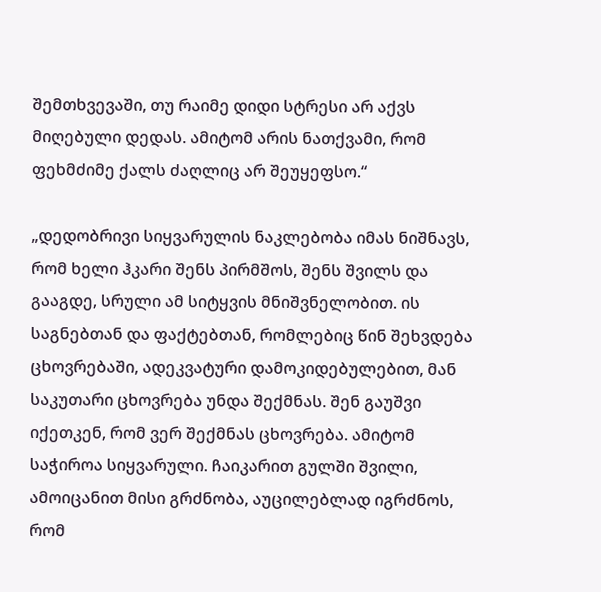შემთხვევაში, თუ რაიმე დიდი სტრესი არ აქვს მიღებული დედას. ამიტომ არის ნათქვამი, რომ ფეხმძიმე ქალს ძაღლიც არ შეუყეფსო.“

„დედობრივი სიყვარულის ნაკლებობა იმას ნიშნავს, რომ ხელი ჰკარი შენს პირმშოს, შენს შვილს და გააგდე, სრული ამ სიტყვის მნიშვნელობით. ის საგნებთან და ფაქტებთან, რომლებიც წინ შეხვდება ცხოვრებაში, ადეკვატური დამოკიდებულებით, მან საკუთარი ცხოვრება უნდა შექმნას. შენ გაუშვი იქეთკენ, რომ ვერ შექმნას ცხოვრება. ამიტომ საჭიროა სიყვარული. ჩაიკარით გულში შვილი, ამოიცანით მისი გრძნობა, აუცილებლად იგრძნოს, რომ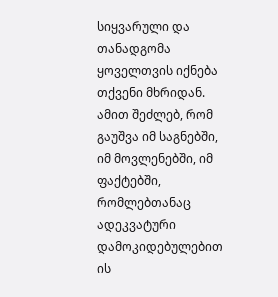სიყვარული და თანადგომა ყოველთვის იქნება თქვენი მხრიდან. ამით შეძლებ, რომ გაუშვა იმ საგნებში, იმ მოვლენებში, იმ ფაქტებში, რომლებთანაც ადეკვატური დამოკიდებულებით ის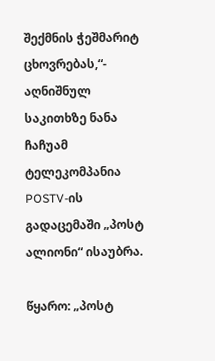შექმნის ჭეშმარიტ ცხოვრებას,“- აღნიშნულ საკითხზე ნანა ჩაჩუამ ტელეკომპანია POSTV-ის გადაცემაში „პოსტ ალიონი“ ისაუბრა.

წყარო: „პოსტ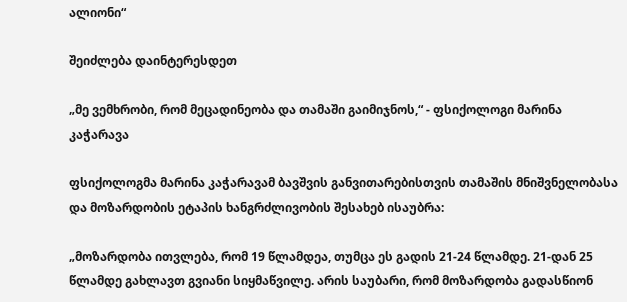ალიონი“

შეიძლება დაინტერესდეთ

„მე ვემხრობი, რომ მეცადინეობა და თამაში გაიმიჯნოს,“ - ფსიქოლოგი მარინა კაჭარავა

ფსიქოლოგმა მარინა კაჭარავამ ბავშვის განვითარებისთვის თამაშის მნიშვნელობასა და მოზარდობის ეტაპის ხანგრძლივობის შესახებ ისაუბრა:

„მოზარდობა ითვლება, რომ 19 წლამდეა, თუმცა ეს გადის 21-24 წლამდე. 21-დან 25 წლამდე გახლავთ გვიანი სიყმაწვილე. არის საუბარი, რომ მოზარდობა გადასწიონ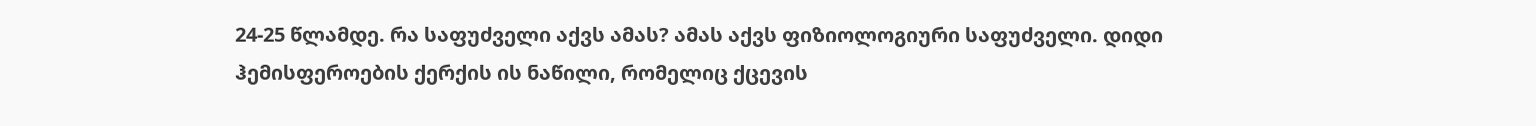24-25 წლამდე. რა საფუძველი აქვს ამას? ამას აქვს ფიზიოლოგიური საფუძველი. დიდი ჰემისფეროების ქერქის ის ნაწილი, რომელიც ქცევის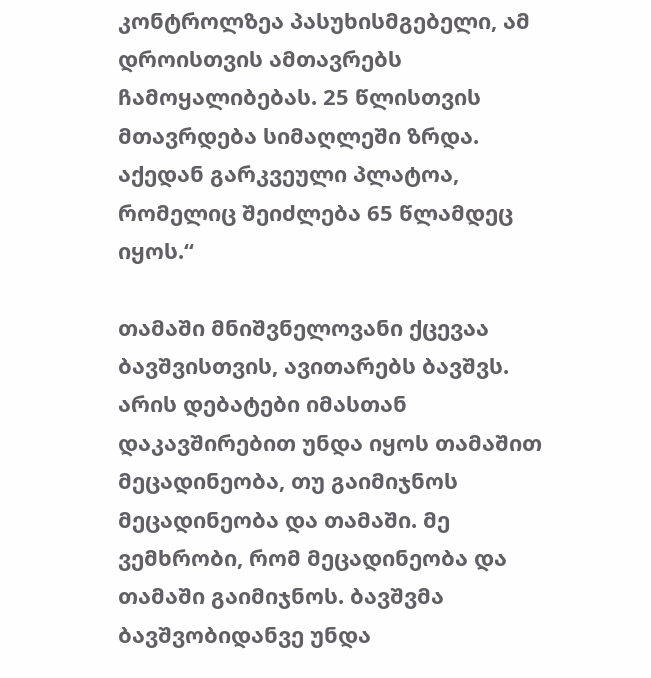კონტროლზეა პასუხისმგებელი, ამ დროისთვის ამთავრებს ჩამოყალიბებას. 25 წლისთვის მთავრდება სიმაღლეში ზრდა. აქედან გარკვეული პლატოა, რომელიც შეიძლება 65 წლამდეც იყოს.“

თამაში მნიშვნელოვანი ქცევაა ბავშვისთვის, ავითარებს ბავშვს. არის დებატები იმასთან დაკავშირებით უნდა იყოს თამაშით მეცადინეობა, თუ გაიმიჯნოს მეცადინეობა და თამაში. მე ვემხრობი, რომ მეცადინეობა და თამაში გაიმიჯნოს. ბავშვმა ბავშვობიდანვე უნდა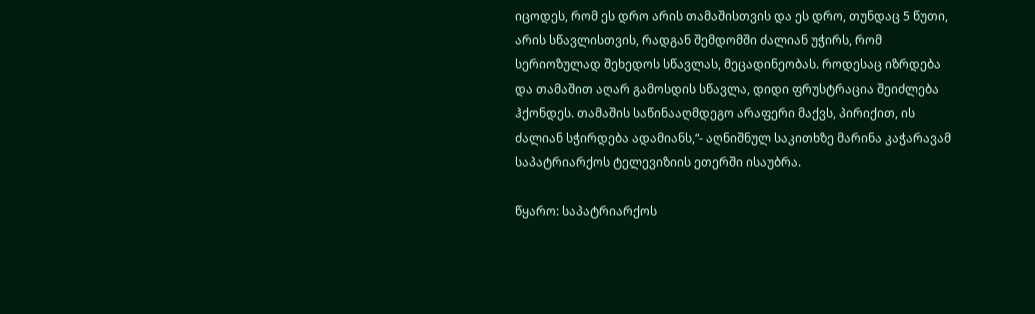იცოდეს, რომ ეს დრო არის თამაშისთვის და ეს დრო, თუნდაც 5 წუთი, არის სწავლისთვის, რადგან შემდომში ძალიან უჭირს, რომ სერიოზულად შეხედოს სწავლას, მეცადინეობას. როდესაც იზრდება და თამაშით აღარ გამოსდის სწავლა, დიდი ფრუსტრაცია შეიძლება ჰქონდეს. თამაშის საწინააღმდეგო არაფერი მაქვს, პირიქით, ის ძალიან სჭირდება ადამიანს,“- აღნიშნულ საკითხზე მარინა კაჭარავამ საპატრიარქოს ტელევიზიის ეთერში ისაუბრა.

წყარო: საპატრიარქოს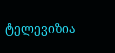ტელევიზია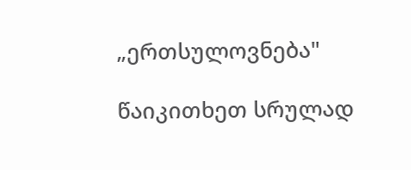„ერთსულოვნება"

წაიკითხეთ სრულად